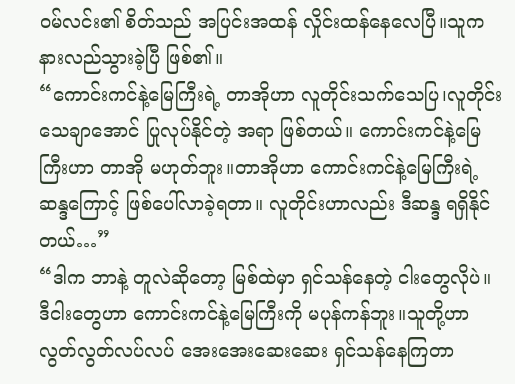ဝမ်လင်း၏ စိတ်သည် အပြင်းအထန် လှိုင်းထန်နေလေပြီ။သူက နားလည်သွားခဲ့ပြီ ဖြစ်၏။
“ကောင်းကင်နဲ့မြေကြီးရဲ့ တာအိုဟာ လူတိုင်းသက်သေပြ၊လူတိုင်း သေချာအောင် ပြုလုပ်နိုင်တဲ့ အရာ ဖြစ်တယ်။ ကောင်းကင်နဲ့မြေကြီးဟာ တာအို မဟုတ်ဘူး။တာအိုဟာ ကောင်းကင်နဲ့မြေကြီးရဲ့ ဆန္ဒကြောင့် ဖြစ်ပေါ်လာခဲ့ရတာ။ လူတိုင်းဟာလည်း ဒီဆန္ဒ ရရှိနိုင်တယ်…”
“ဒါက ဘာနဲ့ တူလဲဆိုတော့ မြစ်ထဲမှာ ရှင်သန်နေတဲ့ ငါးတွေလိုပဲ။ ဒီငါးတွေဟာ ကောင်းကင်နဲ့မြေကြီးကို မပုန်ကန်ဘူး။သူတို့ဟာ လွတ်လွတ်လပ်လပ် အေးအေးဆေးဆေး ရှင်သန်နေကြတာ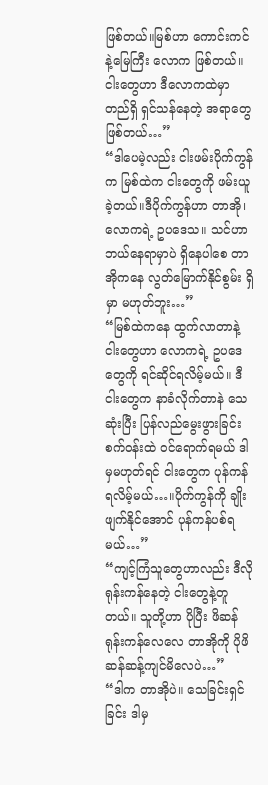ဖြစ်တယ်။မြစ်ဟာ ကောင်းကင်နဲ့မြေကြီး လောက ဖြစ်တယ်။ ငါးတွေဟာ ဒီလောကထဲမှာ တည်ရှိ ရှင်သန်နေတဲ့ အရာတွေ ဖြစ်တယ်…”
“ဒါပေမဲ့လည်း ငါးဖမ်းပိုက်ကွန်က မြစ်ထဲက ငါးတွေကို ဖမ်းယူခဲ့တယ်။ဒီပိုက်ကွန်ဟာ တာအို၊လောကရဲ့ ဥပဒေသ။ သင်ဟာ ဘယ်နေရာမှာပဲ ရှိနေပါစေ တာအိုကနေ လွတ်မြောက်နိုင်စွမ်း ရှိမှာ မဟုတ်ဘူး…”
“မြစ်ထဲကနေ ထွက်လာတာနဲ့ ငါးတွေဟာ လောကရဲ့ ဥပဒေတွေကို ရင်ဆိုင်ရလိမ့်မယ်။ ဒီငါးတွေက နာခံလိုက်တာနဲ သေဆုံးပြီး ပြန်လည်မွေးဖွားခြင်း စက်ဝန်းထဲ ဝင်ရောက်ရမယ် ဒါမှမဟုတ်ရင် ငါးတွေက ပုန်ကန်ရလိမ့်မယ်…။ပိုက်ကွန်ကို ချိုးဖျက်နိုင်အောင် ပုန်ကန်ပစ်ရမယ်…”
“ကျင့်ကြံသူတွေဟာလည်း ဒီလို ရုန်းကန်နေတဲ့ ငါးတွေနဲ့တူတယ်။ သူတို့ဟာ ပိုပြီး ဖိဆန်ရုန်းကန်လေလေ တာအိုကို ပိုဖိဆန်ဆန့်ကျင်မိလေပဲ…”
“ဒါက တာအိုပဲ။ သေခြင်းရှင်ခြင်း ဒါမှ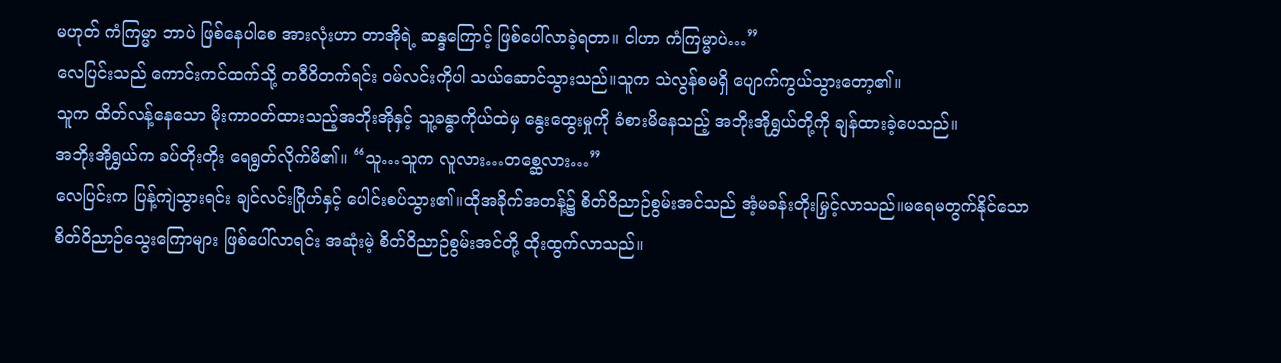မဟုတ် ကံကြမ္မာ ဘာပဲ ဖြစ်နေပါစေ အားလုံးဟာ တာအိုရဲ့ ဆန္ဒကြောင့် ဖြစ်ပေါ်လာခဲ့ရတာ။ ငါဟာ ကံကြမ္မာပဲ…”
လေပြင်းသည် ကောင်းကင်ထက်သို့ တဝီဝိတက်ရင်း ဝမ်လင်းကိုပါ သယ်ဆောင်သွားသည်။သူက သဲလွန်စမရှိ ပျောက်ကွယ်သွားတော့၏။
သူက ထိတ်လန့်နေသော မိုးကာဝတ်ထားသည့်အဘိုးအိုနှင့် သူ့ခန္ဓာကိုယ်ထဲမှ နွေးထွေးမှုကို ခံစားမိနေသည့် အဘိုးအိုရွှယ်တို့ကို ချန်ထားခဲ့ပေသည်။
အဘိုးအိုရွှယ်က ခပ်တိုးတိုး ရေရွတ်လိုက်မိ၏။ “သူ…သူက လူလား…တစ္ဆေလား…”
လေပြင်းက ပြန့်ကျဲသွားရင်း ချင်လင်းဂြိုဟ်နှင့် ပေါင်းစပ်သွား၏။ထိုအခိုက်အတန့်၌ စိတ်ဝိညာဉ်စွမ်းအင်သည် အံ့မခန်းတိုးမြှင့်လာသည်။မရေမတွက်နိုင်သော စိတ်ဝိညာဉ်သွေးကြောများ ဖြစ်ပေါ်လာရင်း အဆုံးမဲ့ စိတ်ဝိညာဉ်စွမ်းအင်တို့ ထိုးထွက်လာသည်။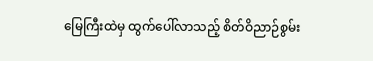မြေကြီးထဲမှ ထွက်ပေါ်လာသည့် စိတ်ဝိညာဉ်စွမ်း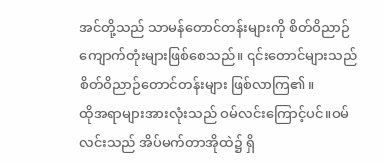အင်တို့သည် သာမန်တောင်တန်းများကို စိတ်ဝိညာဉ်ကျောက်တုံးများဖြစ်စေသည်။ ၎င်းတောင်များသည် စိတ်ဝိညာဉ်တောင်တန်းများ ဖြစ်လာကြ၏။
ထိုအရာများအားလုံးသည် ဝမ်လင်းကြောင့်ပင်။ဝမ်လင်းသည် အိပ်မက်တာအိုထဲ၌ ရှိ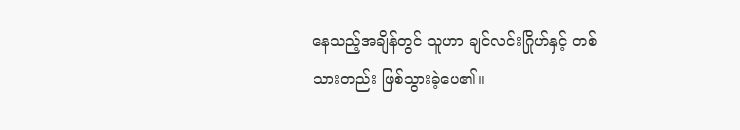နေသည့်အချိန်တွင် သူဟာ ချင်လင်းဂြိုဟ်နှင့် တစ်သားတည်း ဖြစ်သွားခဲ့ပေ၏။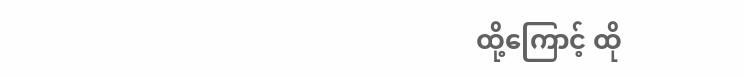ထို့ကြောင့် ထို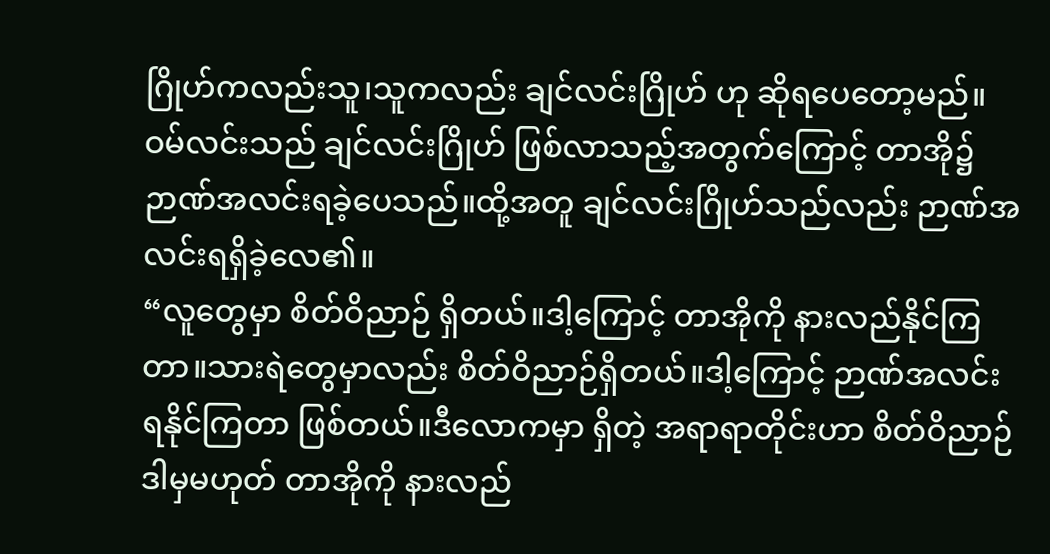ဂြိုဟ်ကလည်းသူ၊သူကလည်း ချင်လင်းဂြိုဟ် ဟု ဆိုရပေတော့မည်။
ဝမ်လင်းသည် ချင်လင်းဂြိုဟ် ဖြစ်လာသည့်အတွက်ကြောင့် တာအို၌ ဉာဏ်အလင်းရခဲ့ပေသည်။ထို့အတူ ချင်လင်းဂြိုဟ်သည်လည်း ဉာဏ်အလင်းရရှိခဲ့လေ၏။
“လူတွေမှာ စိတ်ဝိညာဉ် ရှိတယ်။ဒါ့ကြောင့် တာအိုကို နားလည်နိုင်ကြတာ။သားရဲတွေမှာလည်း စိတ်ဝိညာဉ်ရှိတယ်။ဒါ့ကြောင့် ဉာဏ်အလင်း ရနိုင်ကြတာ ဖြစ်တယ်။ဒီလောကမှာ ရှိတဲ့ အရာရာတိုင်းဟာ စိတ်ဝိညာဉ် ဒါမှမဟုတ် တာအိုကို နားလည်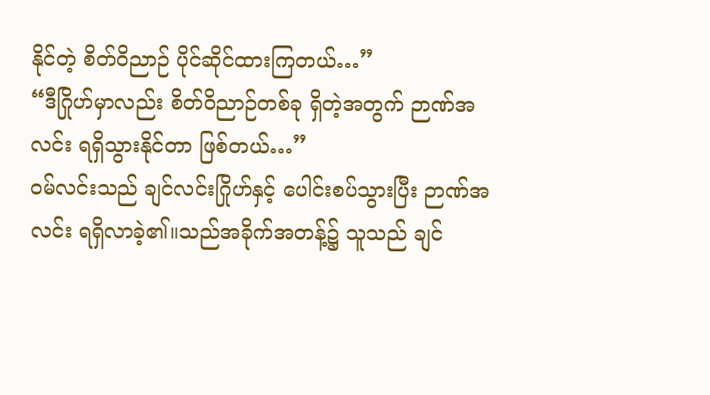နိုင်တဲ့ စိတ်ဝိညာဉ် ပိုင်ဆိုင်ထားကြတယ်…”
“ဒီဂြိုဟ်မှာလည်း စိတ်ဝိညာဉ်တစ်ခု ရှိတဲ့အတွက် ဉာဏ်အလင်း ရရှိသွားနိုင်တာ ဖြစ်တယ်…”
ဝမ်လင်းသည် ချင်လင်းဂြိုဟ်နှင့် ပေါင်းစပ်သွားပြီး ဉာဏ်အလင်း ရရှိလာခဲ့၏။သည်အခိုက်အတန့်၌ သူသည် ချင်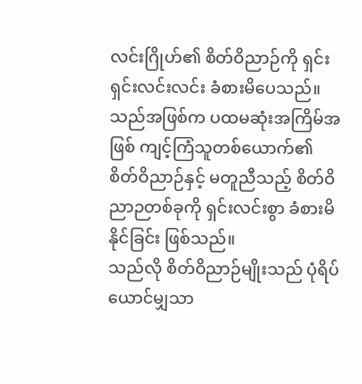လင်းဂြိုဟ်၏ စိတ်ဝိညာဉ်ကို ရှင်းရှင်းလင်းလင်း ခံစားမိပေသည်။ သည်အဖြစ်က ပထမဆုံးအကြိမ်အဖြစ် ကျင့်ကြံသူတစ်ယောက်၏ စိတ်ဝိညာဉ်နှင့် မတူညီသည့် စိတ်ဝိညာဉတစ်ခုကို ရှင်းလင်းစွာ ခံစားမိနိုင်ခြင်း ဖြစ်သည်။
သည်လို စိတ်ဝိညာဉ်မျိုးသည် ပုံရိပ်ယောင်မျှသာ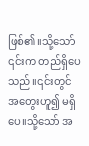ဖြစ်၏။သို့သော် ၎င်းက တည်ရှိပေသည်။၎င်းတွင် အတွေးဟူ၍ မရှိပေ။သို့သော် အ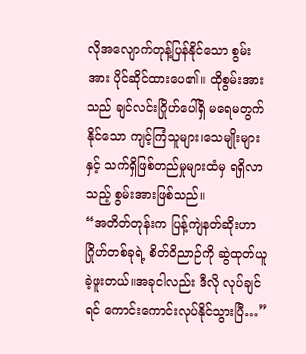လိုအလျောက်တုန့်ပြန်နိုင်သော စွမ်းအား ပိုင်ဆိုင်ထားပေ၏။ ထိုစွမ်းအားသည် ချင်လင်းဂြိုဟ်ပေါ်ရှိ မရေမတွက်နိုင်သော ကျင့်ကြံသူများ၊သေမျိုးများနှင့် သက်ရှိဖြစ်တည်မှုများထံမှ ရရှိလာသည့် စွမ်းအားဖြစ်သည်။
“အတိတ်တုန်းက ပြန့်ကျဲနတ်ဆိုးဟာ ဂြိုဟ်တစ်ခုရဲ့ စိတ်ဝိညာဉ်ကို ဆွဲထုတ်ယူခဲ့ဖူးတယ်။အခုငါလည်း ဒီလို လုပ်ချင်ရင် ကောင်းကောင်းလုပ်နိုင်သွားပြီ…”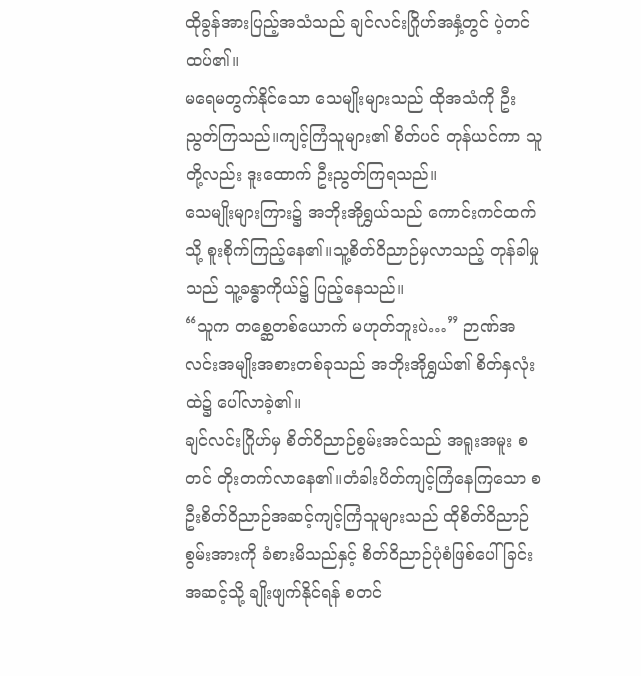ထိုခွန်အားပြည့်အသံသည် ချင်လင်းဂြိုဟ်အနှံ့တွင် ပဲ့တင် ထပ်၏။
မရေမတွက်နိုင်သော သေမျိုးများသည် ထိုအသံကို ဦးညွတ်ကြသည်။ကျင့်ကြံသူများ၏ စိတ်ပင် တုန်ယင်ကာ သူတို့လည်း ဒူးထောက် ဦးညွတ်ကြရသည်။
သေမျိုးများကြား၌ အဘိုးအိုရွှယ်သည် ကောင်းကင်ထက်သို့ စူးစိုက်ကြည့်နေ၏။သူ့စိတ်ဝိညာဉ်မှလာသည့် တုန်ခါမှုသည် သူ့ခန္ဓာကိုယ်၌ ပြည့်နေသည်။
“သူက တစ္ဆေတစ်ယောက် မဟုတ်ဘူးပဲ…” ဉာဏ်အလင်းအမျိုးအစားတစ်ခုသည် အဘိုးအိုရွှယ်၏ စိတ်နှလုံးထဲ၌ ပေါ်လာခဲ့၏။
ချင်လင်းဂြိုဟ်မှ စိတ်ဝိညာဉ်စွမ်းအင်သည် အရူးအမူး စတင် တိုးတက်လာနေ၏။တံခါးပိတ်ကျင့်ကြံနေကြသော စဦးစိတ်ဝိညာဉ်အဆင့်ကျင့်ကြံသူများသည် ထိုစိတ်ဝိညာဉ်စွမ်းအားကို ခံစားမိသည်နှင့် စိတ်ဝိညာဉ်ပုံစံဖြစ်ပေါ်ခြင်းအဆင့်သို့ ချိုးဖျက်နိုင်ရန် စတင်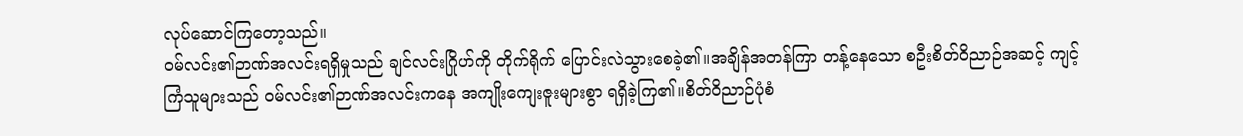လုပ်ဆောင်ကြတော့သည်။
ဝမ်လင်း၏ဉာဏ်အလင်းရရှိမှုသည် ချင်လင်းဂြိုဟ်ကို တိုက်ရိုက် ပြောင်းလဲသွားစေခဲ့၏။အချိန်အတန်ကြာ တန့်နေသော စဦးစိတ်ဝိညာဉ်အဆင့် ကျင့်ကြံသူများသည် ဝမ်လင်း၏ဉာဏ်အလင်းကနေ အကျိုးကျေးဇူးများစွာ ရရှိခဲ့ကြ၏။စိတ်ဝိညာဉ်ပုံစံ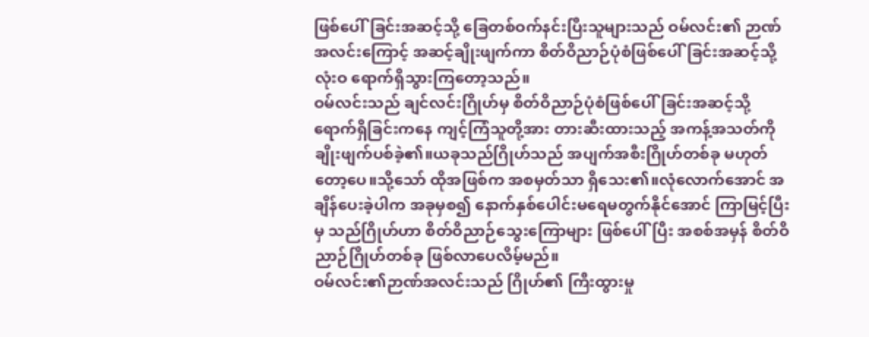ဖြစ်ပေါ်ခြင်းအဆင့်သို့ ခြေတစ်ဝက်နင်းပြီးသူများသည် ဝမ်လင်း၏ ဉာဏ်အလင်းကြောင့် အဆင့်ချိုးဖျက်ကာ စိတ်ဝိညာဉ်ပုံစံဖြစ်ပေါ်ခြင်းအဆင့်သို့ လုံးဝ ရောက်ရှိသွားကြတော့သည်။
ဝမ်လင်းသည် ချင်လင်းဂြိုဟ်မှ စိတ်ဝိညာဉ်ပုံစံဖြစ်ပေါ်ခြင်းအဆင့်သို့ ရောက်ရှိခြင်းကနေ ကျင့်ကြံသူတို့အား တားဆီးထားသည့် အကန့်အသတ်ကို ချိုးဖျက်ပစ်ခဲ့၏။ယခုသည်ဂြိုဟ်သည် အပျက်အစီးဂြိုဟ်တစ်ခု မဟုတ်တော့ပေ။သို့သော် ထိုအဖြစ်က အစမှတ်သာ ရှိသေး၏။လုံလောက်အောင် အချိန်ပေးခဲ့ပါက အခုမှစ၍ နောက်နှစ်ပေါင်းမရေမတွက်နိုင်အောင် ကြာမြင့်ပြီးမှ သည်ဂြိုဟ်ဟာ စိတ်ဝိညာဉ်သွေးကြောများ ဖြစ်ပေါ်ပြီး အစစ်အမှန် စိတ်ဝိညာဉ်ဂြိုဟ်တစ်ခု ဖြစ်လာပေလိမ့်မည်။
ဝမ်လင်း၏ဉာဏ်အလင်းသည် ဂြိုဟ်၏ ကြီးထွားမှု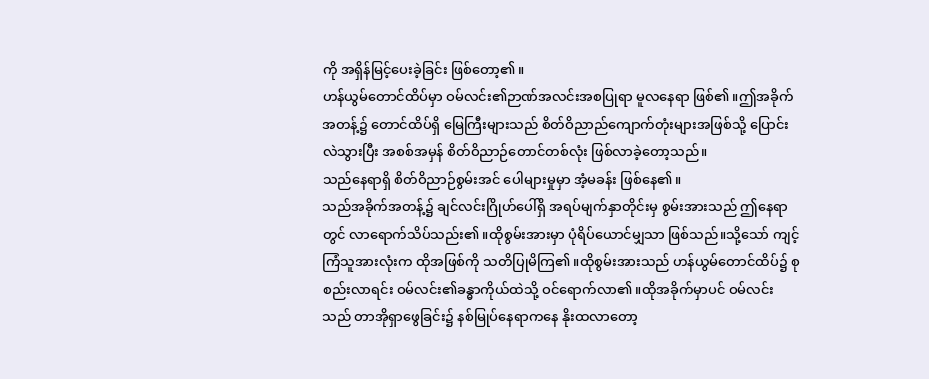ကို အရှိန်မြင့်ပေးခဲ့ခြင်း ဖြစ်တော့၏။
ဟန်ယွမ်တောင်ထိပ်မှာ ဝမ်လင်း၏ဉာဏ်အလင်းအစပြုရာ မူလနေရာ ဖြစ်၏။ဤအခိုက်အတန့်၌ တောင်ထိပ်ရှိ မြေကြီးများသည် စိတ်ဝိညာည်ကျောက်တုံးများအဖြစ်သို့ ပြောင်းလဲသွားပြီး အစစ်အမှန် စိတ်ဝိညာဉ်တောင်တစ်လုံး ဖြစ်လာခဲ့တော့သည်။
သည်နေရာရှိ စိတ်ဝိညာဉ်စွမ်းအင် ပေါများမှုမှာ အံ့မခန်း ဖြစ်နေ၏။
သည်အခိုက်အတန့်၌ ချင်လင်းဂြိုဟ်ပေါ်ရှိ အရပ်မျက်နှာတိုင်းမှ စွမ်းအားသည် ဤနေရာတွင် လာရောက်သိပ်သည်း၏။ထိုစွမ်းအားမှာ ပုံရိပ်ယောင်မျှသာ ဖြစ်သည်။သို့သော် ကျင့်ကြံသူအားလုံးက ထိုအဖြစ်ကို သတိပြုမိကြ၏။ထိုစွမ်းအားသည် ဟန်ယွမ်တောင်ထိပ်၌ စုစည်းလာရင်း ဝမ်လင်း၏ခန္ဓာကိုယ်ထဲသို့ ဝင်ရောက်လာ၏။ထိုအခိုက်မှာပင် ဝမ်လင်းသည် တာအိုရှာဖွေခြင်း၌ နစ်မြုပ်နေရာကနေ နိုးထလာတော့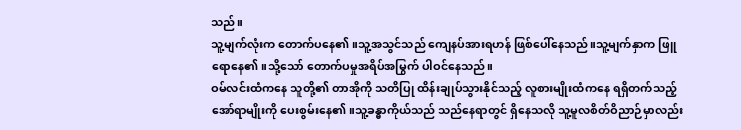သည်။
သူ့မျက်လုံးက တောက်ပနေ၏။သူ့အသွင်သည် ကျေနပ်အားရဟန် ဖြစ်ပေါ်နေသည်။သူ့မျက်နှာက ဖြူရောနေ၏။သို့သော် တောက်ပမှုအရိပ်အမြွက် ပါဝင်နေသည်။
ဝမ်လင်းထံကနေ သူတို့၏ တာအိုကို သတိပြု ထိန်းချုပ်သွားနိုင်သည့် လူစားမျိုးထံကနေ ရရှိတက်သည့် အော်ရာမျိုးကို ပေးစွမ်းနေ၏။သူ့ခန္ဓာကိုယ်သည် သည်နေရာတွင် ရှိနေသလို သူ့မူလစိတ်ဝိညာဉ်မှာလည်း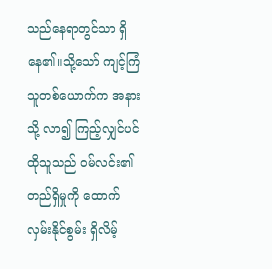သည်နေရာတွင်သာ ရှိနေ၏။သို့သော် ကျင့်ကြံသူတစ်ယောက်က အနားသို့ လာ၍ ကြည့်လျှင်ပင် ထိုသူသည် ဝမ်လင်း၏တည်ရှိမှုကို ထောက်လှမ်းနိုင်စွမ်း ရှိလိမ့်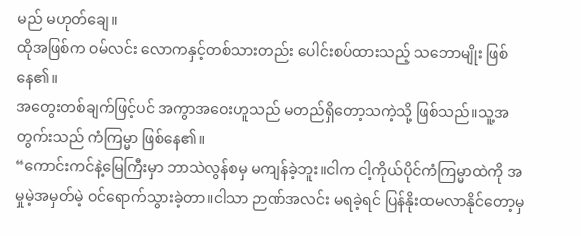မည် မဟုတ်ချေ။
ထိုအဖြစ်က ဝမ်လင်း လောကနှင့်တစ်သားတည်း ပေါင်းစပ်ထားသည့် သဘောမျိုး ဖြစ်နေ၏။
အတွေးတစ်ချက်ဖြင့်ပင် အကွာအဝေးဟူသည် မတည်ရှိတော့သကဲ့သို့ ဖြစ်သည်။သူ့အတွက်းသည် ကံကြမ္မာ ဖြစ်နေ၏။
“ကောင်းကင်နဲ့မြေကြီးမှာ ဘာသဲလွန်စမှ မကျန်ခဲ့ဘူး။ငါက ငါ့ကိုယ်ပိုင်ကံကြမ္မာထဲကို အမှုမဲ့အမှတ်မဲ့ ဝင်ရောက်သွားခဲ့တာ။ငါသာ ဉာဏ်အလင်း မရခဲ့ရင် ပြန်နိုးထမလာနိုင်တော့မှ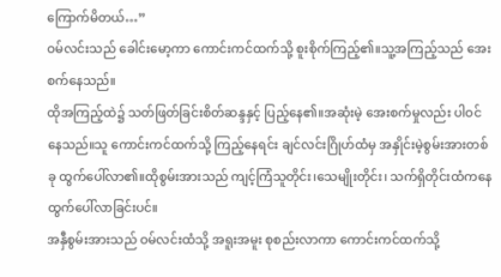ကြောက်မိတယ်…”
ဝမ်လင်းသည် ခေါင်းမော့ကာ ကောင်းကင်ထက်သို့ စူးစိုက်ကြည့်၏။သူ့အကြည့်သည် အေးစက်နေသည်။
ထိုအကြည့်ထဲ၌ သတ်ဖြတ်ခြင်းစိတ်ဆန္ဒနှင့် ပြည့်နေ၏။အဆုံးမဲ့ အေးစက်မှုလည်း ပါဝင်နေသည်။သူ ကောင်းကင်ထက်သို့ ကြည့်နေရင်း ချင်လင်းဂြိုဟ်ထံမှ အနှိုင်းမဲ့စွမ်းအားတစ်ခု ထွက်ပေါ်လာ၏။ထိုစွမ်းအားသည် ကျင့်ကြံသူတိုင်း၊သေမျိုးတိုင်း၊ သက်ရှိတိုင်းထံကနေ ထွက်ပေါ်လာခြင်းပင်။
အနှီစွမ်းအားသည် ဝမ်လင်းထံသို့ အရူးအမူး စုစည်းလာကာ ကောင်းကင်ထက်သို့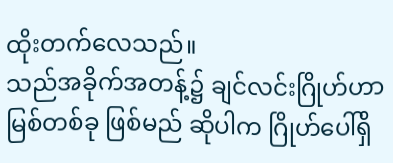ထိုးတက်လေသည်။
သည်အခိုက်အတန့်၌ ချင်လင်းဂြိုဟ်ဟာ မြစ်တစ်ခု ဖြစ်မည် ဆိုပါက ဂြိုဟ်ပေါ်ရှိ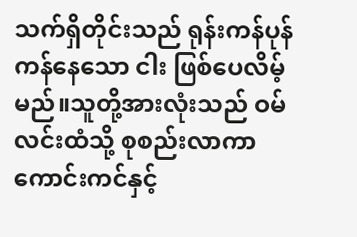သက်ရှိတိုင်းသည် ရုန်းကန်ပုန်ကန်နေသော ငါး ဖြစ်ပေလိမ့်မည်။သူတို့အားလုံးသည် ဝမ်လင်းထံသို့ စုစည်းလာကာ ကောင်းကင်နှင့်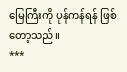မြေကြီးကို ပုန်ကန်ရန် ဖြစ်တော့သည်။
***